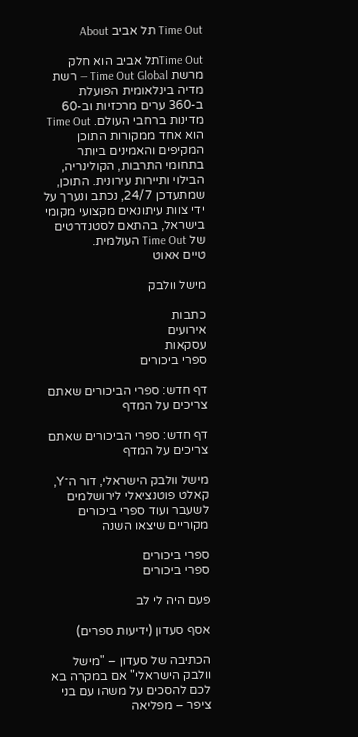Time Out תל אביב About

Time Outתל אביב הוא חלק מרשת Time Out Global — רשת מדיה בינלאומית הפועלת ב-360 ערים מרכזיות וב-60 מדינות ברחבי העולם. Time Out הוא אחד ממקורות התוכן המקיפים והאמינים ביותר בתחומי התרבות, הקולינריה, הבילוי ותיירות עירונית. התוכן, שמתעדכן 24/7, נכתב ונערך על ידי צוות עיתונאים מקצועי מקומי בישראל, בהתאם לסטנדרטים של Time Out העולמית.
טיים אאוט

מישל וולבק

כתבות
אירועים
עסקאות
ספרי ביכורים

דף חדש: ספרי הביכורים שאתם צריכים על המדף

דף חדש: ספרי הביכורים שאתם צריכים על המדף

מישל וולבק הישראלי, דור ה־Y, קאלט פוטנציאלי לירושלמים לשעבר ועוד ספרי ביכורים מקוריים שיצאו השנה

ספרי ביכורים
ספרי ביכורים

פעם היה לי לב

אסף סעדון (ידיעות ספרים)

הכתיבה של סעדון – "מישל וולבק הישראלי" אם במקרה בא לכם להסכים על משהו עם בני ציפר – מפליאה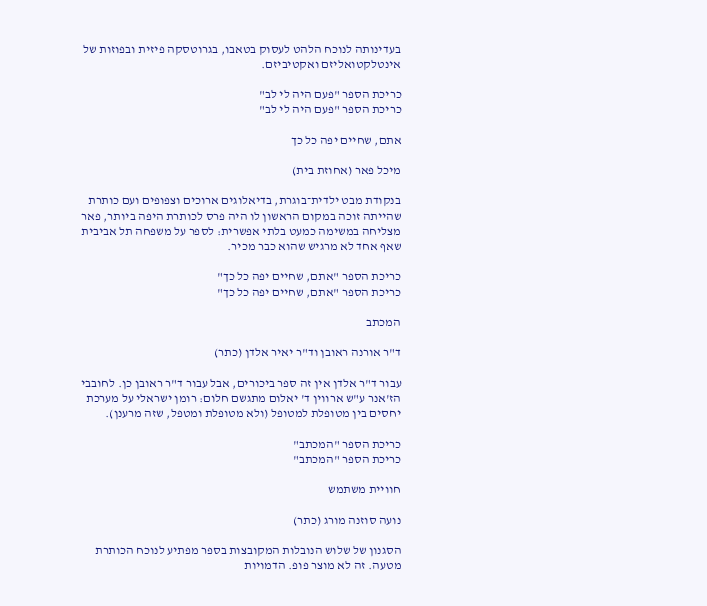בעדינותה לנוכח הלהט לעסוק בטאבו, בגרוטסקה פיזית ובפוזות של אינטלקטואליזם ואקטיביזם.

כריכת הספר "פעם היה לי לב"
כריכת הספר "פעם היה לי לב"

אתם, שחיים יפה כל כך

מיכל פאר (אחוזת בית)

בנקודת מבט ילדית־בוגרת, בדיאלוגים ארוכים וצפופים ועם כותרת שהייתה זוכה במקום הראשון לו היה פרס לכותרת היפה ביותר, פאר מצליחה במשימה כמעט בלתי אפשרית: לספר על משפחה תל אביבית שאף אחד לא מרגיש שהוא כבר מכיר.

כריכת הספר "אתם, שחיים יפה כל כך"
כריכת הספר "אתם, שחיים יפה כל כך"

המכתב

ד"ר אורנה ראובן וד"ר יאיר אלדן (כתר)

עבור ד"ר אלדן אין זה ספר ביכורים, אבל עבור ד"ר ראובן כן. לחובבי הז'אנר ע"ש ארווין ד' יאלום מתגשם חלום: רומן ישראלי על מערכת יחסים בין מטופלת למטופל (ולא מטופלת ומטפל, שזה מרענן).

כריכת הספר "המכתב"
כריכת הספר "המכתב"

חוויית משתמש

נועה סוזנה מורג (כתר)

הסגנון של שלוש הנובלות המקובצות בספר מפתיע לנוכח הכותרת מטעה. זה לא מוצר פופ. הדמויות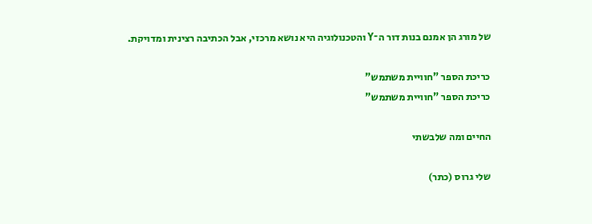של מורג הן אמנם בנות דור ה־Y והטכנולוגיה היא נושא מרכזי, אבל הכתיבה רצינית ומדויקת.

כריכת הספר "חוויית משתמש"
כריכת הספר "חוויית משתמש"

החיים ומה שלבשתי

שלי גרוס (כתר)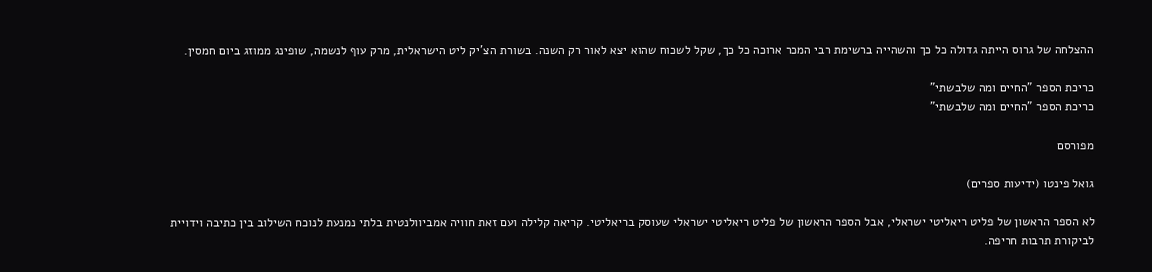ההצלחה של גרוס הייתה גדולה כל כך והשהייה ברשימת רבי המכר ארוכה כל כך, שקל לשכוח שהוא יצא לאור רק השנה. בשורת הצ'יק ליט הישראלית, מרק עוף לנשמה, שופינג ממוזג ביום חמסין.

כריכת הספר "החיים ומה שלבשתי"
כריכת הספר "החיים ומה שלבשתי"

מפורסם

גואל פינטו (ידיעות ספרים)

לא הספר הראשון של פליט ריאליטי ישראלי, אבל הספר הראשון של פליט ריאליטי ישראלי שעוסק בריאליטי. קריאה קלילה ועם זאת חוויה אמביוולנטית בלתי נמנעת לנוכח השילוב בין כתיבה וידויית לביקורת תרבות חריפה.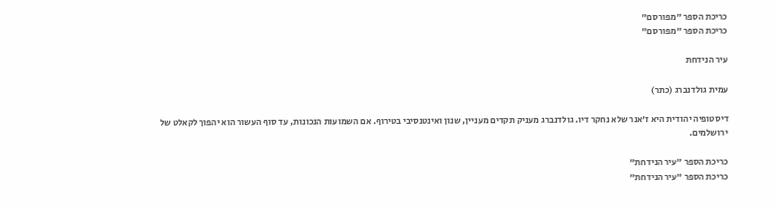כריכת הספר "מפורסם"
כריכת הספר "מפורסם"

עיר הנידחת

עמית גולדנברג (כתר)

דיסטופיה יהודית היא ז'אנר שלא נחקר דיו. גולדנברג מעניק תקדים מעניין, שנון ואינטנסיבי בטירוף. אם השמועות הנכונות, עד סוף העשור הוא יהפוך לקאלט של ירושלמים.

כריכת הספר "עיר הנידחת"
כריכת הספר "עיר הנידחת"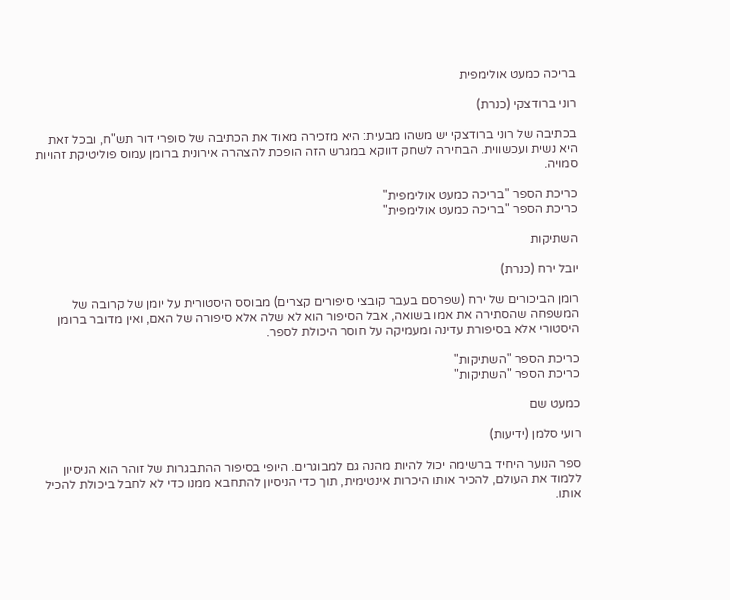בריכה כמעט אולימפית

רוני ברודצקי (כנרת)

בכתיבה של רוני ברודצקי יש משהו מבעית: היא מזכירה מאוד את הכתיבה של סופרי דור תש"ח, ובכל זאת היא נשית ועכשווית. הבחירה לשחק דווקא במגרש הזה הופכת להצהרה אירונית ברומן עמוס פוליטיקת זהויות סמויה.

כריכת הספר "בריכה כמעט אולימפית"
כריכת הספר "בריכה כמעט אולימפית"

השתיקות

יובל ירח (כנרת)

רומן הביכורים של ירח (שפרסם בעבר קובצי סיפורים קצרים) מבוסס היסטורית על יומן של קרובה של המשפחה שהסתירה את אמו בשואה, אבל הסיפור הוא לא שלה אלא סיפורה של האם, ואין מדובר ברומן היסטורי אלא בסיפורת עדינה ומעמיקה על חוסר היכולת לספר.

כריכת הספר "השתיקות"
כריכת הספר "השתיקות"

כמעט שם

רועי סלמן (ידיעות)

ספר הנוער היחיד ברשימה יכול להיות מהנה גם למבוגרים. היופי בסיפור ההתבגרות של זוהר הוא הניסיון ללמוד את העולם, להכיר אותו היכרות אינטימית, תוך כדי הניסיון להתחבא ממנו כדי לא לחבל ביכולת להכיל אותו.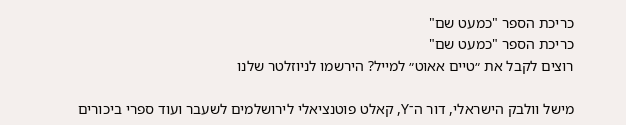כריכת הספר "כמעט שם"
כריכת הספר "כמעט שם"
רוצים לקבל את ״טיים אאוט״ למייל? הירשמו לניוזלטר שלנו

מישל וולבק הישראלי, דור ה־Y, קאלט פוטנציאלי לירושלמים לשעבר ועוד ספרי ביכורים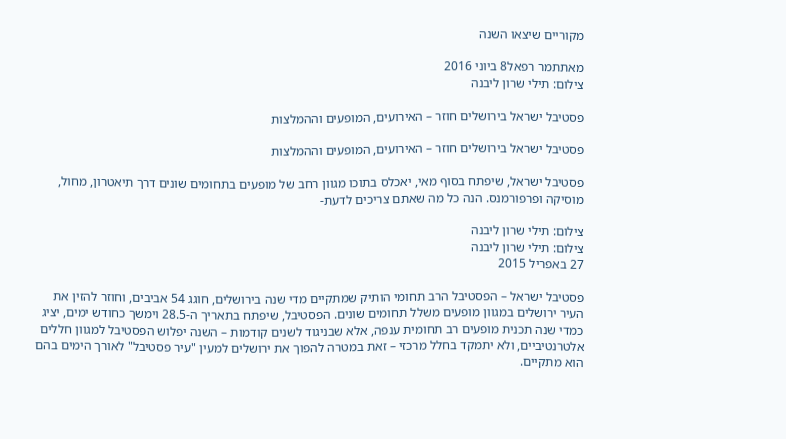מקוריים שיצאו השנה

מאתתמר רפאל8 ביוני 2016
צילום: תילי שרון ליבנה

פסטיבל ישראל בירושלים חוזר – האירועים, המופעים וההמלצות

פסטיבל ישראל בירושלים חוזר – האירועים, המופעים וההמלצות

פסטיבל ישראל, שיפתח בסוף מאי, יאכלס בתוכו מגוון רחב של מופעים בתחומים שונים דרך תיאטרון, מחול, מוסיקה ופרפורמנס. הנה כל מה שאתם צריכים לדעת-

צילום: תילי שרון ליבנה
צילום: תילי שרון ליבנה
27 באפריל 2015

פסטיבל ישראל – הפסטיבל הרב תחומי הותיק שמתקיים מדי שנה בירושלים, חוגג 54 אביבים, וחוזר להזין את העיר ירושלים במגוון מופעים משלל תחומים שונים. הפסטיבל, שיפתח בתאריך ה-28.5 וימשך כחודש ימים, יציג כמדי שנה תכנית מופעים רב תחומית ענפה, אלא שבניגוד לשנים קודמות – השנה יפלוש הפסטיבל למגוון חללים אלטרנטיביים, ולא יתמקד בחלל מרכזי – זאת במטרה להפוך את ירושלים למעין "עיר פסטיבל" לאורך הימים בהם הוא מתקיים.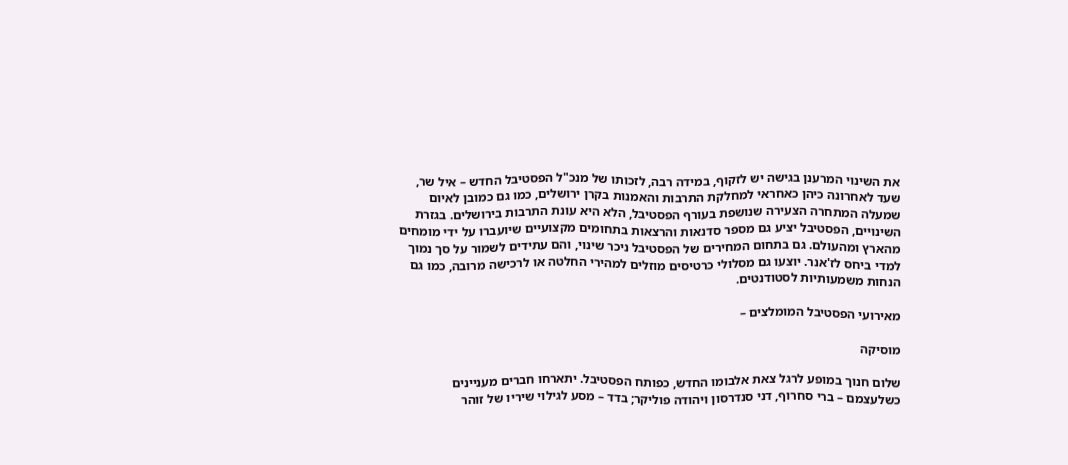את השינוי המרענן בגישה יש לזקוף, במידה רבה, לזכותו של מנכ"ל הפסטיבל החדש – איל שר, שעד לאחרונה כיהן כאחראי למחלקת התרבות והאמנות בקרן ירושלים, כמו גם כמובן לאיום שמעלה המתחרה הצעירה שנושפת בעורף הפסטיבל, הלא היא עונת התרבות בירושלים. בגזרת השינויים, הפסטיבל יציע גם מספר סדנאות והרצאות בתחומים מקצועיים שיועברו על ידי מומחים מהארץ ומהעולם. גם בתחום המחירים של הפסטיבל ניכר שינוי, והם עתידים לשמור על סך נמוך למדי ביחס לז'אנר. יוצעו גם מסלולי כרטיסים מוזלים למהירי החלטה או לרכישה מרובה, כמו גם הנחות משמעותיות לסטודנטים.

מאירועי הפסטיבל המומלצים –

מוסיקה

שלום חנוך במופע לרגל צאת אלבומו החדש, כפותח הפסטיבל. יתארחו חברים מעניינים כשלעצמם – ברי סחרוף, דני סנדרסון ויהודה פוליקר; בדד – מסע לגילוי שיריו של זוהר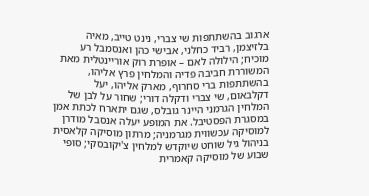ארגוב בהשתתפות שי צברי, נינט טייב, מאיה בלזיצמן, רביד כחלני, אבישי כהן ואנסמבל רע מוכיח; הילולה לאם – אופרת רוק אוריינטלית מאת המשוררת חביבה פדיה והמלחין פרץ אליהו, בהשתתפות ברי סחרוף, מארק אליהו, יעל דקלבאום, שי צברי ודקלה דורי; שחור על לבן של המלחין הגרמני היינר גובלס, שגם יתארח לכתת אמן במסגרת הפסטיבל. את המופע יעלה אנסבל מודרן למוסיקה עכשווית מגרמניה; מרתון מוסיקה קלאסית בניהול גיל שוחט שיוקדש למלחין צ'יקובסקי; סופי שבוע של מוסיקה קאמרית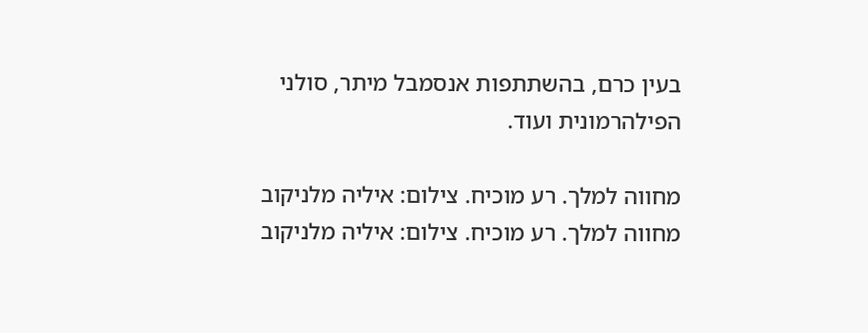בעין כרם, בהשתתפות אנסמבל מיתר, סולני הפילהרמונית ועוד.

מחווה למלך. רע מוכיח. צילום: איליה מלניקוב
מחווה למלך. רע מוכיח. צילום: איליה מלניקוב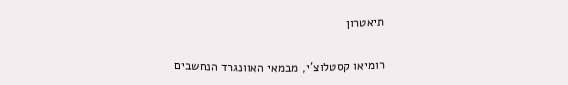תיאטרון

רומיאו קסטלוצ'י, מבמאי האוונגרד הנחשבים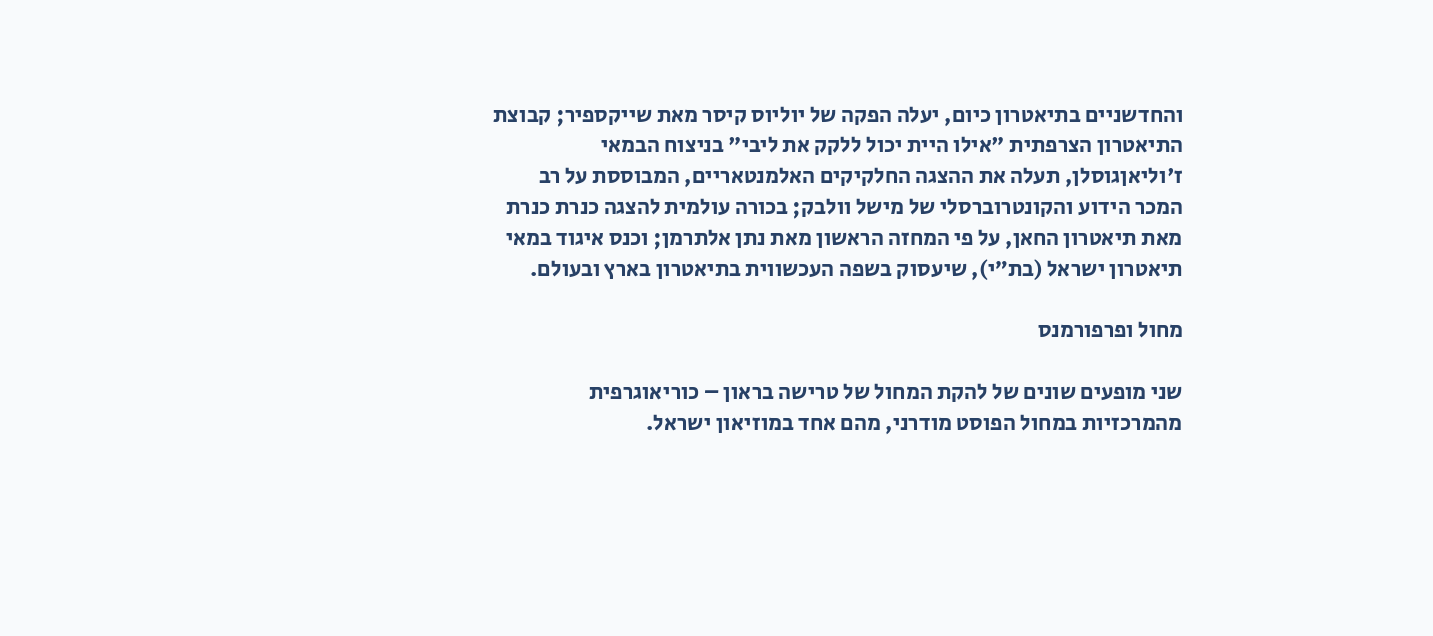והחדשניים בתיאטרון כיום, יעלה הפקה של יוליוס קיסר מאת שייקספיר; קבוצת התיאטרון הצרפתית "אילו היית יכול ללקק את ליבי" בניצוח הבמאי ז'וליאןגוסלן, תעלה את ההצגה החלקיקים האלמנטאריים, המבוססת על רב המכר הידוע והקונטרוברסלי של מישל וולבק; בכורה עולמית להצגה כנרת כנרת מאת תיאטרון החאן, על פי המחזה הראשון מאת נתן אלתרמן; וכנס איגוד במאי תיאטרון ישראל (בת״י), שיעסוק בשפה העכשווית בתיאטרון בארץ ובעולם.

מחול ופרפורמנס

שני מופעים שונים של להקת המחול של טרישה בראון – כוריאוגרפית מהמרכזיות במחול הפוסט מודרני, מהם אחד במוזיאון ישראל.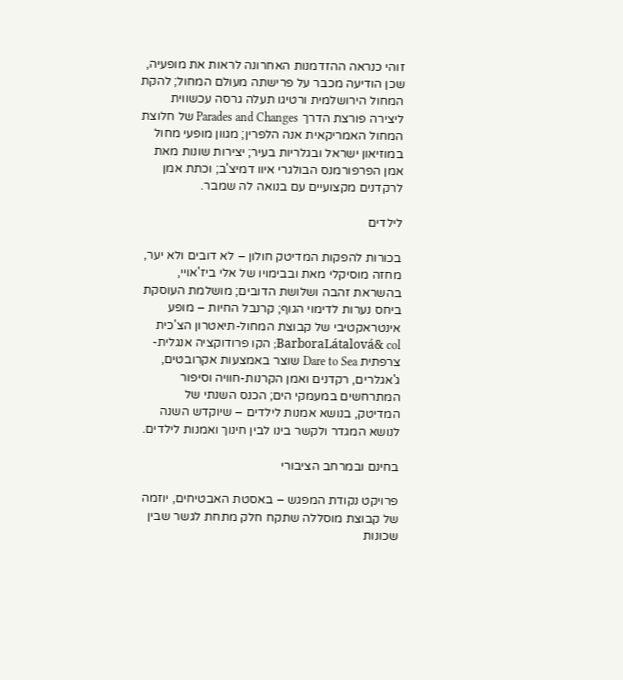זוהי כנראה ההזדמנות האחרונה לראות את מופעיה, שכן הודיעה מכבר על פרישתה מעולם המחול; להקת המחול הירושלמית ורטיגו תעלה גרסה עכשווית ליצירה פורצת הדרך Parades and Changes של חלוצת המחול האמריקאית אנה הלפרין; מגוון מופעי מחול במוזיאון ישראל ובגלריות בעיר; יצירות שונות מאת אמן הפרפורמנס הבולגרי איוו דמיצ'ב; וכתת אמן לרקדנים מקצועיים עם בנואה לה שמבר.

לילדים

בכורות להפקות המדיטק חולון – לא דובים ולא יער, מחזה מוסיקלי מאת ובבימויו של אלי ביז'אויי, בהשראת זהבה ושלושת הדובים; מושלמת העוסקת ביחס נערות לדימוי הגוף; קרנבל החיות – מופע אינטראקטיבי של קבוצת המחול-תיאטרון הצ'כית BarboraLátalová& col; הקו פרודוקציה אנגלית-צרפתית Dare to Sea שוצר באמצעות אקרובטים, ג'אגלרים, רקדנים ואמן הקרנות-חוויה וסיפור המתרחשים במעמקי הים; הכנס השנתי של המדיטק, בנושא אמנות לילדים – שיוקדש השנה לנושא המגדר ולקשר בינו לבין חינוך ואמנות לילדים.

בחינם ובמרחב הציבורי

פרויקט נקודת המפגש – באסטת האבטיחים, יוזמה של קבוצת מוסללה שתקח חלק מתחת לגשר שבין שכונות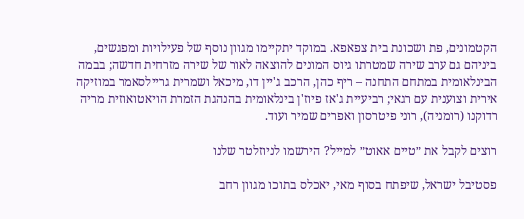הקטמונים, פת ושכונת בית צפאפא. במוקד יתקיימו מגוון נוסף של פעילויות ומפגשים, ביניהם גם ערב שירה שמטרתו גיוס המונים להוצאה לאור של שירה מזרחית חדשה; בבמה הבינלאומית במתחם התחנה – ריף כהן, הרכב ג'יין דו, מיכאל ושמרית גריילסאמר במוזיקה אירית וצוענית עם רגאי; רביעיית ג'אז פיוז'ן בינלאומית בהנהגת הזמרת הויאטואוזית מריה רדוקנו (רומניה), רוני פיטרסון ואפרים שמיר ועוד.

רוצים לקבל את ״טיים אאוט״ למייל? הירשמו לניוזלטר שלנו

פסטיבל ישראל, שיפתח בסוף מאי, יאכלס בתוכו מגוון רחב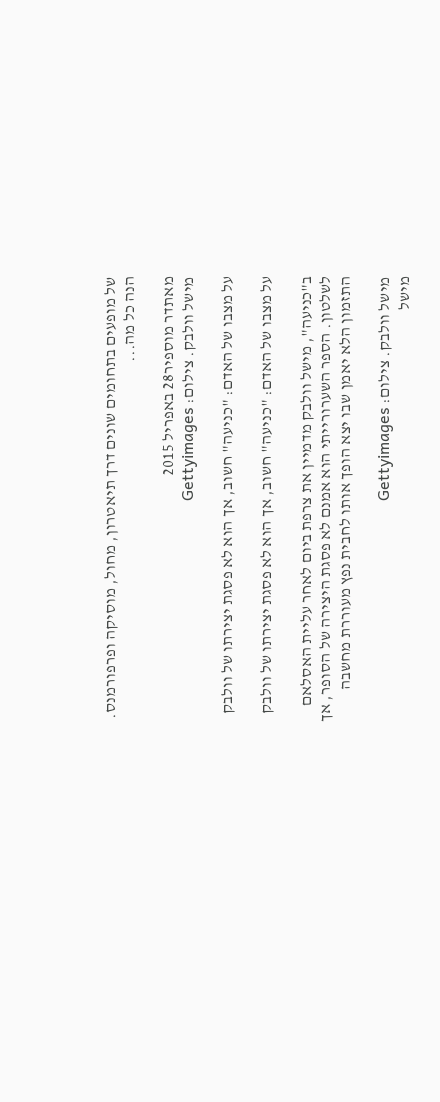של מופעים בתחומים שונים דרך תיאטרון, מחול, מוסיקה ופרפורמנס. הנה כל מה...

מאתדר מוספיר28 באפריל 2015
מישל וולבק. צילום: Gettyimages

על מצבו של האדם: "כניעה" חשוב, אך הוא לא פסגת יצירתו של וולבק

על מצבו של האדם: "כניעה" חשוב, אך הוא לא פסגת יצירתו של וולבק

ב"כניעה", מישל וולבק מדמיין את צרפת ביום לאחר עליית האסלאם לשלטון. הספר השערורייתי הוא אמנם לא פסגת היצירה של הסופר, אך התזמון הלא יאמן שבו יצא הופך אותו לחבית נפץ מעוררת מחשבה

מישל וולבק. צילום: Gettyimages
מישל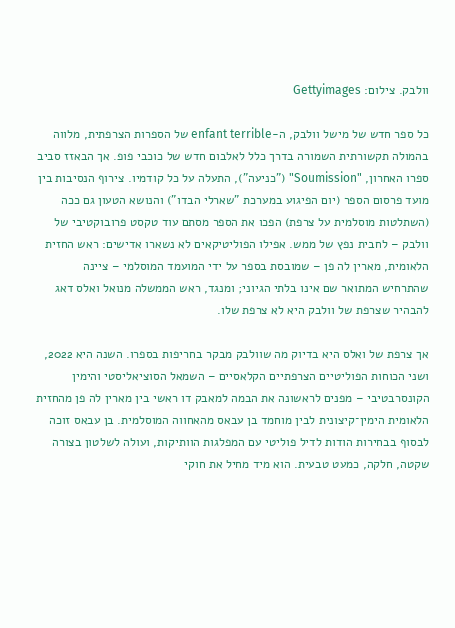וולבק. צילום: Gettyimages

כל ספר חדש של מישל וולבק, ה-enfant terrible של הספרות הצרפתית, מלווה בהמולה תקשורתית השמורה בדרך כלל לאלבום חדש של כוכבי פופ. אך הבאזז סביב ספרו האחרון, "Soumission" ("כניעה"), התעלה על כל קודמיו. צירוף הנסיבות בין מועד פרסום הספר (יום הפיגוע במערכת "שארלי הבדו") והנושא הטעון גם ככה (השתלטות מוסלמית על צרפת) הפכו את הספר מסתם עוד טקסט פרובוקטיבי של וולבק – לחבית נפץ של ממש. אפילו הפוליטיקאים לא נשארו אדישים: ראש החזית הלאומית, מארין לה פן – שמובסת בספר על ידי המועמד המוסלמי – ציינה שהתרחיש המתואר שם אינו בלתי הגיוני; ומנגד, ראש הממשלה מנואל ואלס דאג להבהיר שצרפת של וולבק היא לא צרפת שלו.

אך צרפת של ואלס היא בדיוק מה שוולבק מבקר בחריפות בספרו. השנה היא 2022, ושני הכוחות הפוליטיים הצרפתיים הקלאסיים – השמאל הסוציאליסטי והימין הקונסרבטיבי – מפנים לראשונה את הבמה למאבק דו ראשי בין מארין לה פן מהחזית הלאומית הימין־קיצונית לבין מוחמד בן עבאס מהאחווה המוסלמית. בן עבאס זוכה לבסוף בבחירות הודות לדיל פוליטי עם המפלגות הוותיקות, ועולה לשלטון בצורה שקטה, חלקה, כמעט טבעית. הוא מיד מחיל את חוקי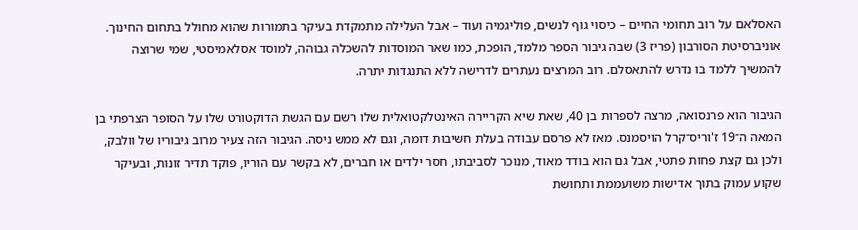האסלאם על רוב תחומי החיים – כיסוי גוף לנשים, פוליגמיה ועוד – אבל העלילה מתמקדת בעיקר בתמורות שהוא מחולל בתחום החינוך. אוניברסיטת הסורבון (פריז 3) שבה גיבור הספר מלמד, הופכת, כמו שאר המוסדות להשכלה גבוהה, למוסד אסלאמיסטי, שמי שרוצה להמשיך ללמד בו נדרש להתאסלם. רוב המרצים נעתרים לדרישה ללא התנגדות יתרה.

הגיבור הוא פרנסואה, מרצה לספרות בן 40, שאת שיא הקריירה האינטלקטואלית שלו רשם עם הגשת הדוקטורט שלו על הסופר הצרפתי בן המאה ה־19 ז'וריס־קרל הויסמנס. מאז לא פרסם עבודה בעלת חשיבות דומה, וגם לא ממש ניסה. הגיבור הזה צעיר מרוב גיבוריו של וולבק, ולכן גם קצת פחות פתטי, אבל גם הוא בודד מאוד, מנוכר לסביבתו, חסר ילדים או חברים, לא בקשר עם הוריו, פוקד תדיר זונות, ובעיקר שקוע עמוק בתוך אדישות משועממת ותחושת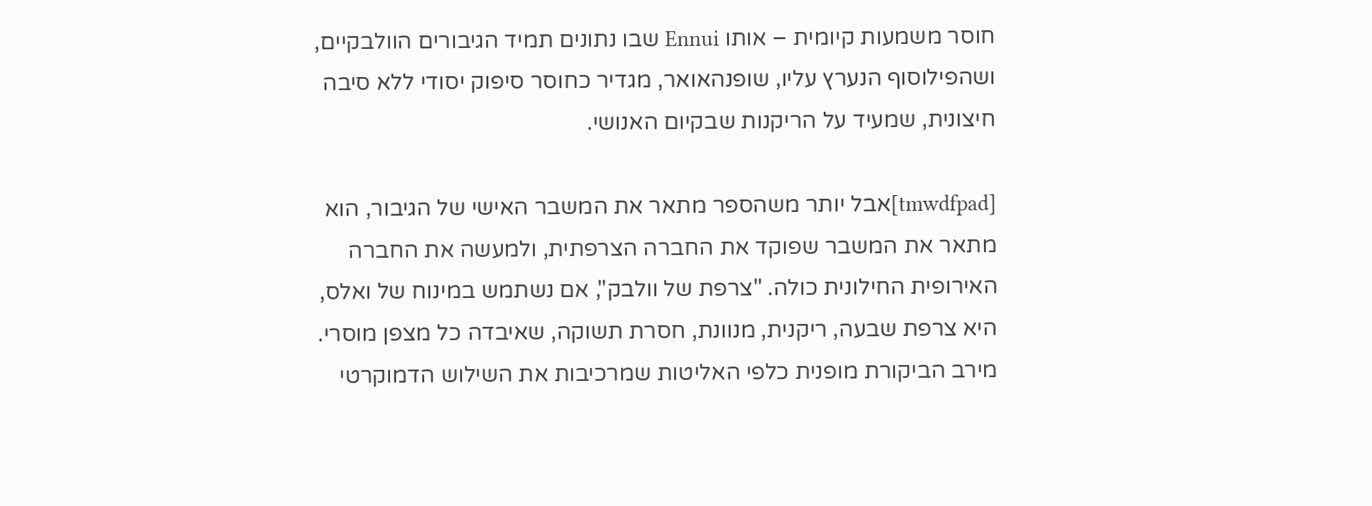חוסר משמעות קיומית – אותו Ennui שבו נתונים תמיד הגיבורים הוולבקיים, ושהפילוסוף הנערץ עליו, שופנהאואר, מגדיר כחוסר סיפוק יסודי ללא סיבה חיצונית, שמעיד על הריקנות שבקיום האנושי.

[tmwdfpad]אבל יותר משהספר מתאר את המשבר האישי של הגיבור, הוא מתאר את המשבר שפוקד את החברה הצרפתית, ולמעשה את החברה האירופית החילונית כולה. "צרפת של וולבק", אם נשתמש במינוח של ואלס, היא צרפת שבעה, ריקנית, מנוונת, חסרת תשוקה, שאיבדה כל מצפן מוסרי. מירב הביקורת מופנית כלפי האליטות שמרכיבות את השילוש הדמוקרטי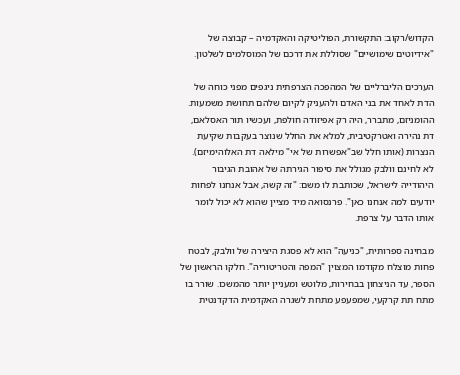הקדוש/רקוב: התקשורת, הפוליטיקה והאקדמיה – קבוצה של "אידיוטים שימושיים" שסוללת את דרכם של המוסלמים לשלטון.

הערכים הליברליים של המהפכה הצרפתית ניגפים מפני כוחה של הדת לאחד את בני האדם ולהעניק לקיום שלהם תחושת משמעות. ההומניזם, מתברר, היה רק אפיזודה חולפת, ועכשיו תור האסלאם, דת נהירה ואטרקטיבית, למלא את החלל שנוצר בעקבות שקיעת הנצרות (אותו חלל שב"אפשרות של אי" מילאה דת האלוהימיזם). לא לחינם וולבק מגולל את סיפור הגירתה של אהובת הגיבור היהודייה לישראל, שכותבת לו משם: "זה קשה, אבל אנחנו לפחות יודעים למה אנחנו כאן". פרנסואה מיד מציין שהוא לא יכול לומר אותו הדבר על צרפת.

מבחינה ספרותית, "כניעה" הוא לא פסגת היצירה של וולבק, לבטח פחות מוצלח מקודמו המצוין "המפה והטריטוריה". חלקו הראשון של הספר, עד הניצחון בבחירות, מלוטש ומעניין יותר מהמשכו. שורר בו מתח תת קרקעי, שמפעפע מתחת לשגרה האקדמית הדקדנטית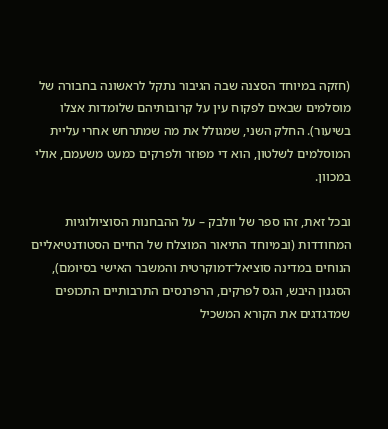(חזקה במיוחד הסצנה שבה הגיבור נתקל לראשונה בחבורה של מוסלמים שבאים לפקוח עין על קרובותיהם שלומדות אצלו בשיעור). החלק השני, שמגולל את מה שמתרחש אחרי עליית המוסלמים לשלטון, הוא די מפוזר ולפרקים כמעט משעמם, אולי במכוון.

ובכל זאת, זהו ספר של וולבק – על ההבחנות הסוציולוגיות המחודדות (ובמיוחד התיאור המוצלח של החיים הסטודנטיאליים הנוחים במדינה סוציאל־דמוקרטית והמשבר האישי בסיומם), הסגנון היבש, הגס לפרקים, הרפרנסים התרבותיים התכופים שמדגדגים את הקורא המשכיל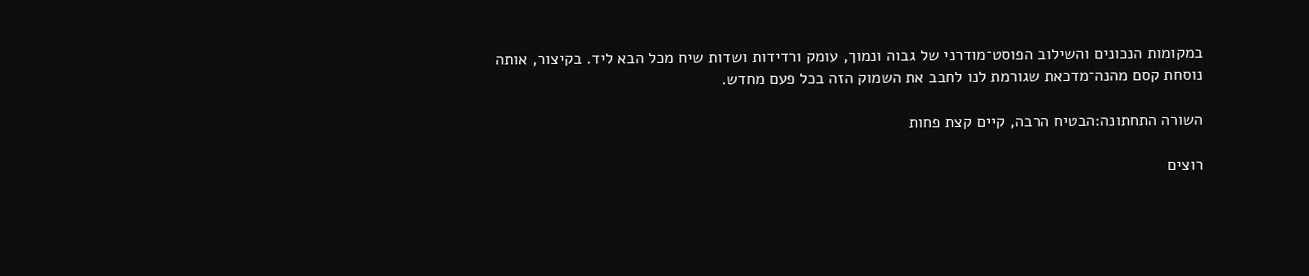במקומות הנכונים והשילוב הפוסט־מודרני של גבוה ונמוך, עומק ורדידות ושדות שיח מכל הבא ליד. בקיצור, אותה נוסחת קסם מהנה־מדכאת שגורמת לנו לחבב את השמוק הזה בכל פעם מחדש.

השורה התחתונה:הבטיח הרבה, קיים קצת פחות

רוצים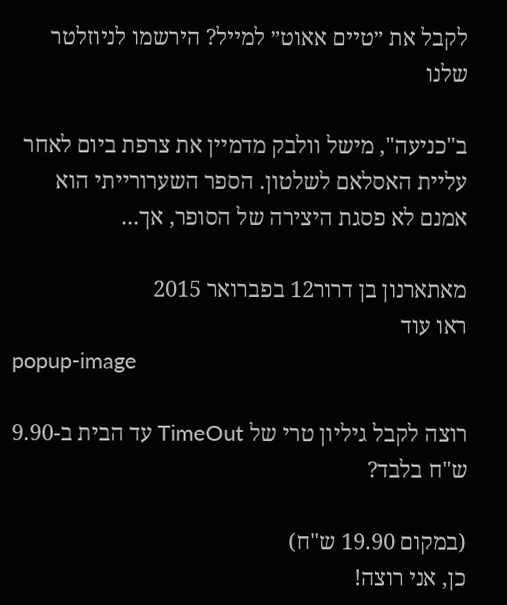לקבל את ״טיים אאוט״ למייל? הירשמו לניוזלטר שלנו

ב"כניעה", מישל וולבק מדמיין את צרפת ביום לאחר עליית האסלאם לשלטון. הספר השערורייתי הוא אמנם לא פסגת היצירה של הסופר, אך...

מאתארנון בן דרור12 בפברואר 2015
ראו עוד
popup-image

רוצה לקבל גיליון טרי של TimeOut עד הבית ב-9.90 ש"ח בלבד?

(במקום 19.90 ש"ח)
כן, אני רוצה!